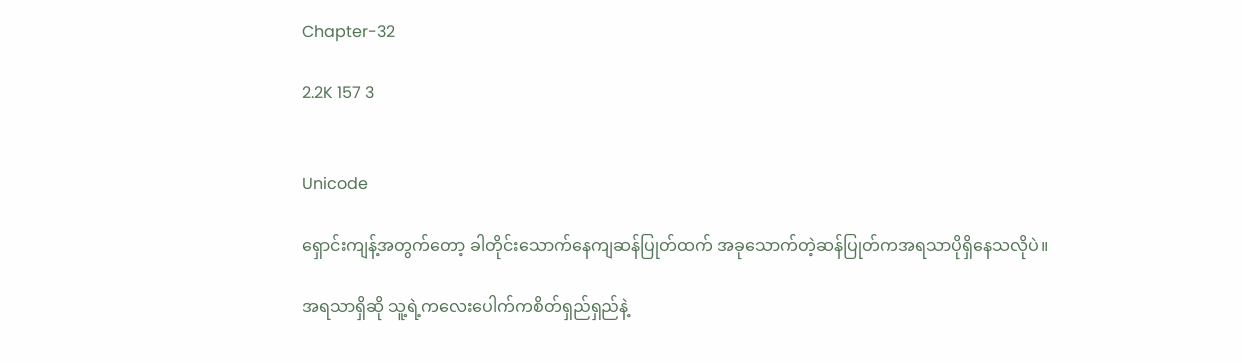Chapter-32

2.2K 157 3


Unicode

ရှောင်းကျန့်အတွက်တော့ ခါတိုင်းသောက်နေကျဆန်ပြုတ်ထက် အခုသောက်တဲ့ဆန်ပြုတ်ကအရသာပိုရှိနေသလိုပဲ။

အရသာရှိဆို သူ့ရဲ့ကလေးပေါက်ကစိတ်ရှည်ရှည်နဲ့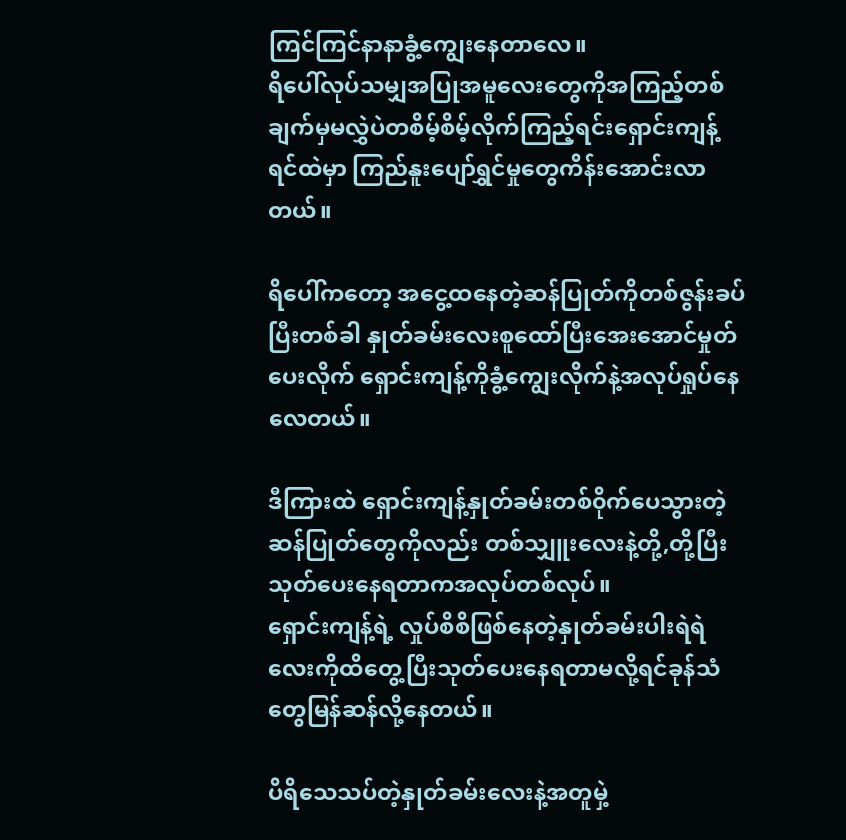ကြင်ကြင်နာနာခွံ့ကျွေးနေတာလေ။
ရိပေါ်လုပ်သမျှအပြုအမူလေးတွေကိုအကြည့်တစ်ချက်မှမလွှဲပဲတစိမ့်စိမ့်လိုက်ကြည့်ရင်းရှောင်းကျန့်ရင်ထဲမှာ ကြည်နူးပျော်ရွှင်မှုတွေကိန်းအောင်းလာတယ်။

ရိပေါ်ကတော့ အငွေ့ထနေတဲ့ဆန်ပြုတ်‌ကိုတစ်ဇွန်းခပ်ပြီးတစ်ခါ နှုတ်ခမ်းလေးစူထော်ပြီးအေးအောင်မှုတ်ပေးလိုက် ရှောင်းကျန့်ကိုခွံ့ကျွေးလိုက်နဲ့အလုပ်ရှုပ်နေလေတယ်။

ဒီကြားထဲ ရှောင်းကျန့်နှုတ်ခမ်းတစ်၀ိုက်ပေသွားတဲ့ဆန်ပြုတ်တွေကိုလည်း တစ်သျှူးလေးနဲ့တို့,တို့ပြီးသုတ်ပေးနေရတာကအလုပ်တစ်လုပ်။
ရှောင်းကျန့်ရဲ့ လှုပ်စိစိဖြစ်နေတဲ့နှုတ်ခမ်းပါးရဲရဲလေးကိုထိတွေ့ပြီးသုတ်ပေးနေရတာမလို့ရင်ခုန်သံတွေမြန်ဆန်လို့နေတယ်။

ပိရိသေသပ်တဲ့နှုတ်ခမ်းလေးနဲ့အတူမှဲ့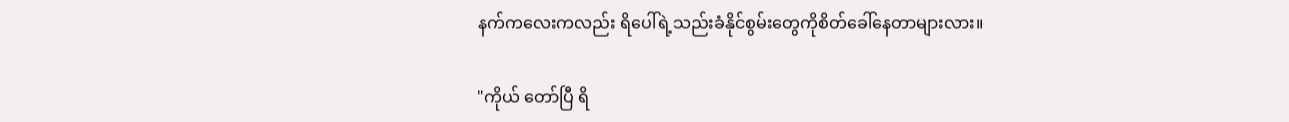နက်ကလေးကလည်း ရိပေါ်ရဲ့သည်းခံနိုင်စွမ်းတွေကိုစိတ်‌ခေါ်နေတာများလား။

"ကိုယ် တော်ပြီ ရိ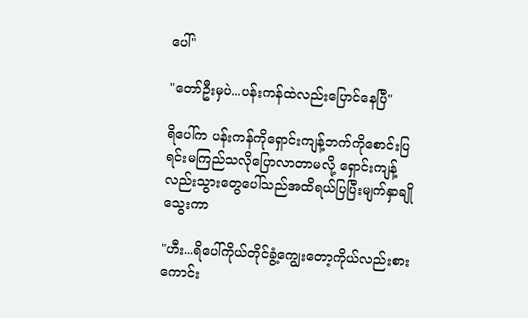ပေါ်"

"တော်ဦးမှပဲ...ပန်းကန်ထဲလည်းပြောင်နေပြီ"

ရိပေါ်က ပန်းကန်ကိုရှောင်းကျန့်ဘက်ကိုစောင်းပြရင်းမကြည်သလိုပြောလာတာမလို့ ရှောင်းကျန့်လည်းသွားတွေပေါ်သည်အထိရယ်ပြပြီးမျက်နှာချိုသွေးကာ

"ဟီး...ရိပေါ်ကိုယ်တိုင်ခွံ့ကျွေးတော့‌ကိုယ်လည်းစားကောင်း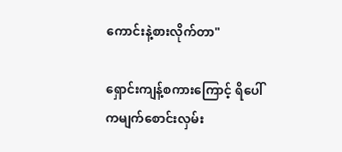ကောင်းနဲ့စားလိုက်တာ"

ရှောင်းကျန့်စကားကြောင့် ရိပေါ်ကမျက်စောင်းလှမ်း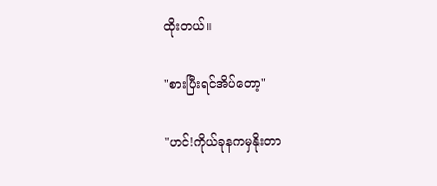ထိုးတယ်။

"စားပြီးရင်အိပ်တော့"

"ဟင်!ကိုယ်ခုနကမှနိုးတာ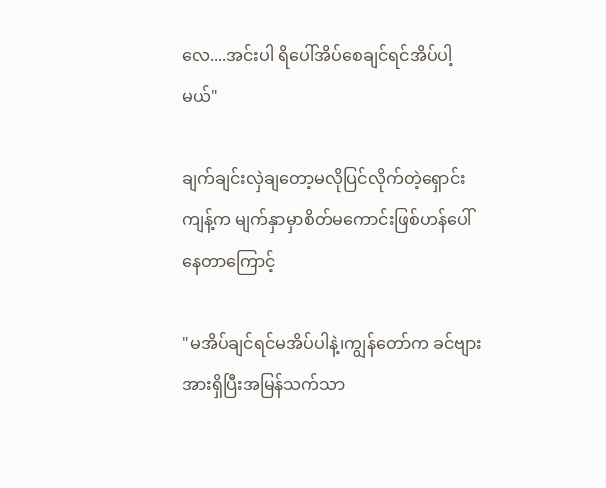လေ....အင်းပါ ရိပေါ်အိပ်စေချင်ရင်အိပ်ပါ့မယ်"

ချက်ချင်းလှဲချတော့မလိုပြင်လိုက်တဲ့ရှောင်းကျန့်က မျက်နှာမှာစိတ်မကောင်းဖြစ်ဟန်ပေါ်နေတာကြောင့်

"မအိပ်ချင်ရင်မအိပ်ပါနဲ့၊ကျွန်တော်က ခင်ဗျားအားရှိပြီးအမြန်သက်သာ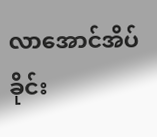လာအောင်အိပ်ခိုင်း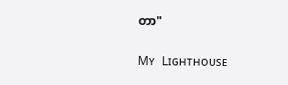တာ"

Mʏ Lɪɢʜᴛʜᴏᴜsᴇ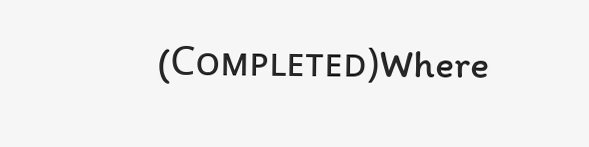(Cᴏᴍᴘʟᴇᴛᴇᴅ)Where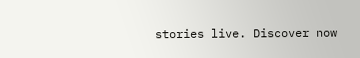stories live. Discover now